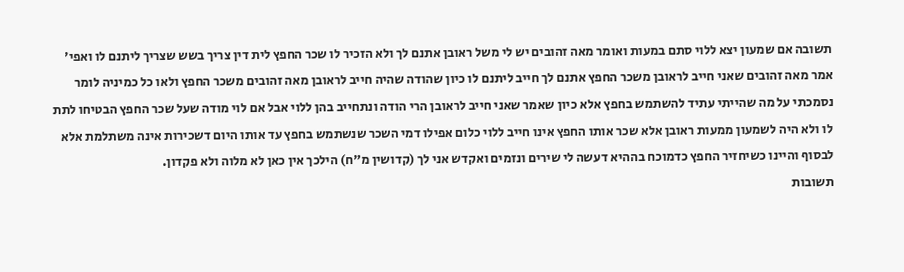תשובה אם שמעון יצא ללוי סתם במעות ואומר מאה זהובים יש לי משל ראובן אתנם לך ולא הזכיר לו שכר החפץ לית דין צריך בשש שצריך ליתנם לו ואפי' אמר מאה זהובים שאני חייב לראובן משכר החפץ אתנם לך חייב ליתנם לו כיון שהודה שהיה חייב לראובן מאה זהובים משכר החפץ ולאו כל כמיניה לומר נסמכתי על מה שהייתי עתיד להשתמש בחפץ אלא כיון שאמר שאני חייב לראובן הרי הודה ונתחייב בהן ללוי אבל אם לוי מודה שעל שכר החפץ הבטיחו לתת לו ולא היה לשמעון ממעות ראובן אלא שכר אותו החפץ אינו חייב ללוי כלום אפילו דמי השכר שנשתמש בחפץ עד אותו היום דשכירות אינה משתלמת אלא לבסוף והיינו כשיחזיר החפץ כדמוכח בההיא דעשה לי שירים ונזמים ואקדש אני לך (קדושין מ"ח) הילכך אין כאן לא מלוה ולא פקדון.
תשובות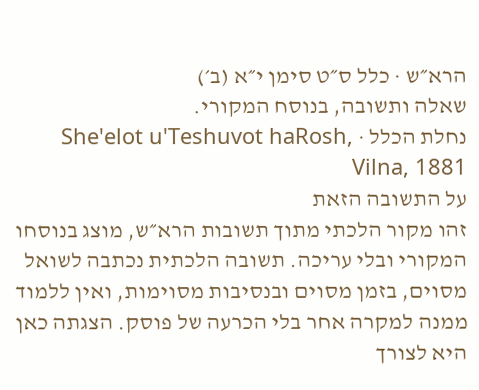הרא״ש · כלל ס״ט סימן י״א (ב׳)
שאלה ותשובה, בנוסח המקורי.
נחלת הכלל · She'elot u'Teshuvot haRosh, Vilna, 1881
על התשובה הזאת
זהו מקור הלכתי מתוך תשובות הרא״ש, מוצג בנוסחו המקורי ובלי עריכה. תשובה הלכתית נכתבה לשואל מסוים, בזמן מסוים ובנסיבות מסוימות, ואין ללמוד ממנה למקרה אחר בלי הכרעה של פוסק. הצגתה כאן היא לצורך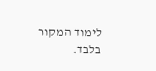לימוד המקור בלבד.